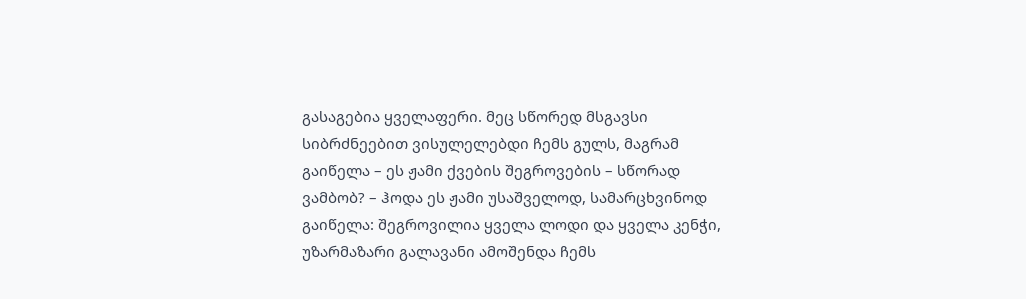გასაგებია ყველაფერი. მეც სწორედ მსგავსი სიბრძნეებით ვისულელებდი ჩემს გულს, მაგრამ გაიწელა – ეს ჟამი ქვების შეგროვების – სწორად ვამბობ? – ჰოდა ეს ჟამი უსაშველოდ, სამარცხვინოდ გაიწელა: შეგროვილია ყველა ლოდი და ყველა კენჭი, უზარმაზარი გალავანი ამოშენდა ჩემს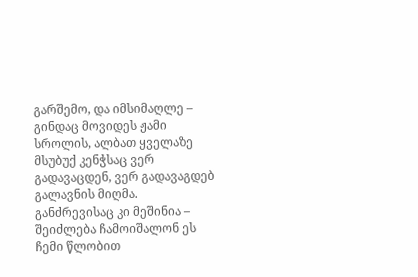გარშემო, და იმსიმაღლე – გინდაც მოვიდეს ჟამი სროლის, ალბათ ყველაზე მსუბუქ კენჭსაც ვერ გადავაცდენ, ვერ გადავაგდებ გალავნის მიღმა. განძრევისაც კი მეშინია – შეიძლება ჩამოიშალონ ეს ჩემი წლობით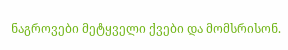ნაგროვები მეტყველი ქვები და მომსრისონ.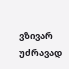ვზივარ უძრავად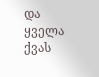და ყველა ქვას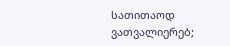სათითაოდ ვათვალიერებ;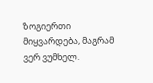ზოგიერთი მიყვარდება, მაგრამ ვერ ვუმხელ.